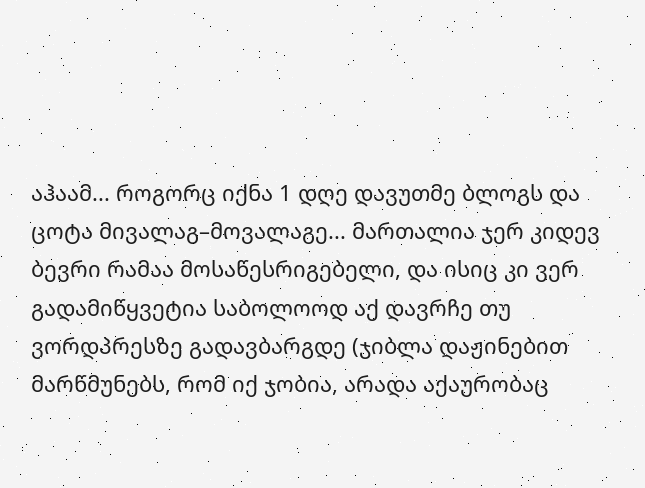აჰაამ... როგორც იქნა 1 დღე დავუთმე ბლოგს და ცოტა მივალაგ–მოვალაგე... მართალია ჯერ კიდევ ბევრი რამაა მოსაწესრიგებელი, და ისიც კი ვერ გადამიწყვეტია საბოლოოდ აქ დავრჩე თუ ვორდპრესზე გადავბარგდე (ჯიბლა დაჟინებით მარწმუნებს, რომ იქ ჯობია, არადა აქაურობაც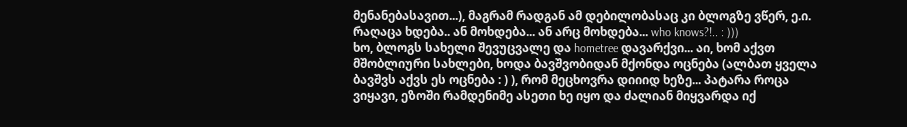მენანებასავით...), მაგრამ რადგან ამ დებილობასაც კი ბლოგზე ვწერ, ე.ი. რაღაცა ხდება.. ან მოხდება... ან არც მოხდება... who knows?!.. : )))
ხო, ბლოგს სახელი შევუცვალე და hometree დავარქვი... აი, ხომ აქვთ მშობლიური სახლები, ხოდა ბავშვობიდან მქონდა ოცნება (ალბათ ყველა ბავშვს აქვს ეს ოცნება : ) ), რომ მეცხოვრა დიიიდ ხეზე... პატარა როცა ვიყავი, ეზოში რამდენიმე ასეთი ხე იყო და ძალიან მიყვარდა იქ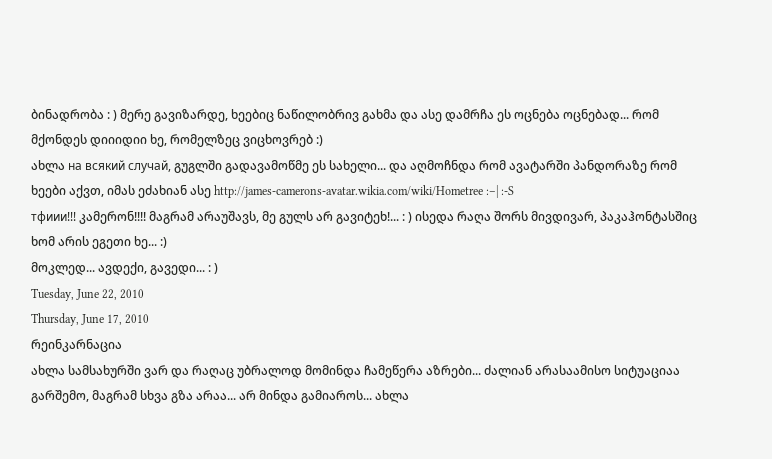ბინადრობა : ) მერე გავიზარდე, ხეებიც ნაწილობრივ გახმა და ასე დამრჩა ეს ოცნება ოცნებად... რომ მქონდეს დიიიდიი ხე, რომელზეც ვიცხოვრებ :)
ახლა на всякий случай, გუგლში გადავამოწმე ეს სახელი... და აღმოჩნდა რომ ავატარში პანდორაზე რომ ხეები აქვთ, იმას ეძახიან ასე http://james-camerons-avatar.wikia.com/wiki/Hometree :–| :-S
тфиии!!! კამერონ!!!! მაგრამ არაუშავს, მე გულს არ გავიტეხ!... : ) ისედა რაღა შორს მივდივარ, პაკაჰონტასშიც ხომ არის ეგეთი ხე... :)
მოკლედ... ავდექი, გავედი... : )
Tuesday, June 22, 2010
Thursday, June 17, 2010
რეინკარნაცია
ახლა სამსახურში ვარ და რაღაც უბრალოდ მომინდა ჩამეწერა აზრები... ძალიან არასაამისო სიტუაციაა გარშემო, მაგრამ სხვა გზა არაა... არ მინდა გამიაროს... ახლა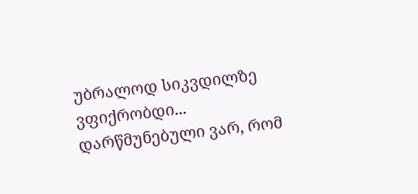უბრალოდ სიკვდილზე ვფიქრობდი... დარწმუნებული ვარ, რომ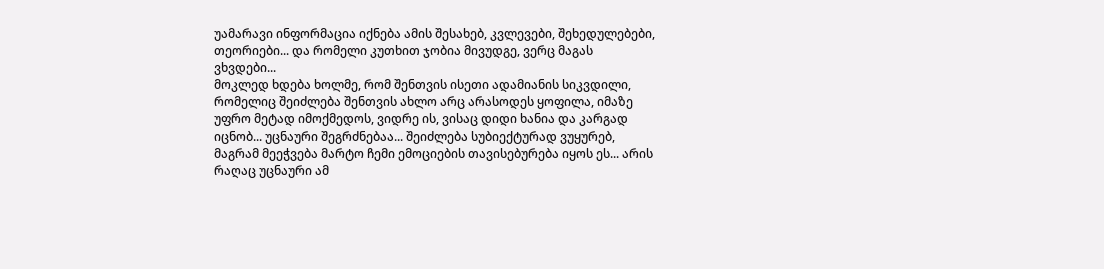უამარავი ინფორმაცია იქნება ამის შესახებ, კვლევები, შეხედულებები, თეორიები... და რომელი კუთხით ჯობია მივუდგე, ვერც მაგას ვხვდები...
მოკლედ ხდება ხოლმე, რომ შენთვის ისეთი ადამიანის სიკვდილი, რომელიც შეიძლება შენთვის ახლო არც არასოდეს ყოფილა, იმაზე უფრო მეტად იმოქმედოს, ვიდრე ის, ვისაც დიდი ხანია და კარგად იცნობ... უცნაური შეგრძნებაა... შეიძლება სუბიექტურად ვუყურებ, მაგრამ მეეჭვება მარტო ჩემი ემოციების თავისებურება იყოს ეს... არის რაღაც უცნაური ამ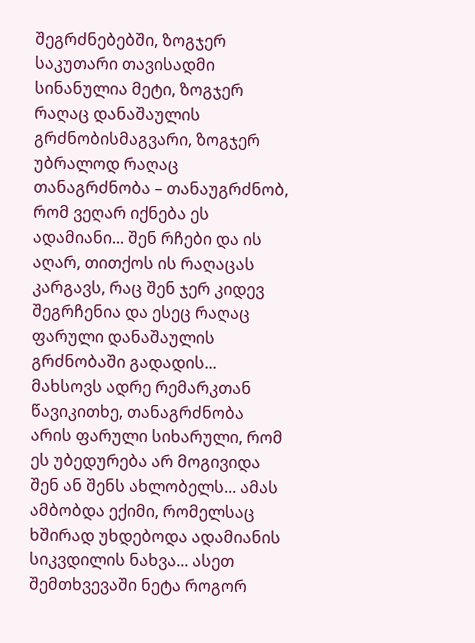შეგრძნებებში, ზოგჯერ საკუთარი თავისადმი სინანულია მეტი, ზოგჯერ რაღაც დანაშაულის გრძნობისმაგვარი, ზოგჯერ უბრალოდ რაღაც თანაგრძნობა – თანაუგრძნობ, რომ ვეღარ იქნება ეს ადამიანი... შენ რჩები და ის აღარ, თითქოს ის რაღაცას კარგავს, რაც შენ ჯერ კიდევ შეგრჩენია და ესეც რაღაც ფარული დანაშაულის გრძნობაში გადადის... მახსოვს ადრე რემარკთან წავიკითხე, თანაგრძნობა არის ფარული სიხარული, რომ ეს უბედურება არ მოგივიდა შენ ან შენს ახლობელს... ამას ამბობდა ექიმი, რომელსაც ხშირად უხდებოდა ადამიანის სიკვდილის ნახვა... ასეთ შემთხვევაში ნეტა როგორ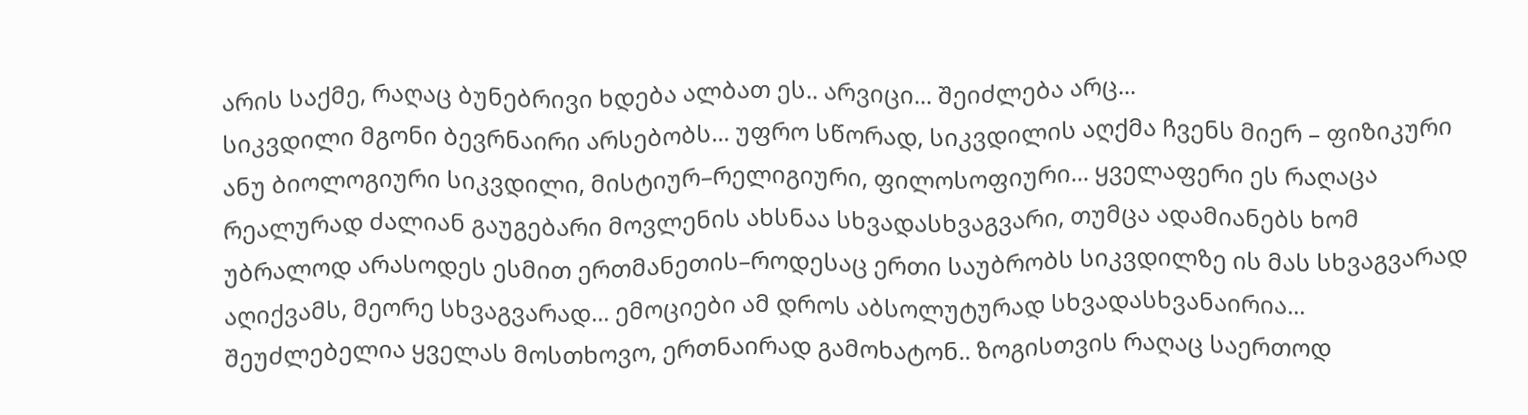არის საქმე, რაღაც ბუნებრივი ხდება ალბათ ეს.. არვიცი... შეიძლება არც...
სიკვდილი მგონი ბევრნაირი არსებობს... უფრო სწორად, სიკვდილის აღქმა ჩვენს მიერ – ფიზიკური ანუ ბიოლოგიური სიკვდილი, მისტიურ–რელიგიური, ფილოსოფიური... ყველაფერი ეს რაღაცა რეალურად ძალიან გაუგებარი მოვლენის ახსნაა სხვადასხვაგვარი, თუმცა ადამიანებს ხომ უბრალოდ არასოდეს ესმით ერთმანეთის–როდესაც ერთი საუბრობს სიკვდილზე ის მას სხვაგვარად აღიქვამს, მეორე სხვაგვარად... ემოციები ამ დროს აბსოლუტურად სხვადასხვანაირია... შეუძლებელია ყველას მოსთხოვო, ერთნაირად გამოხატონ.. ზოგისთვის რაღაც საერთოდ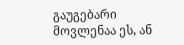გაუგებარი მოვლენაა ეს, ან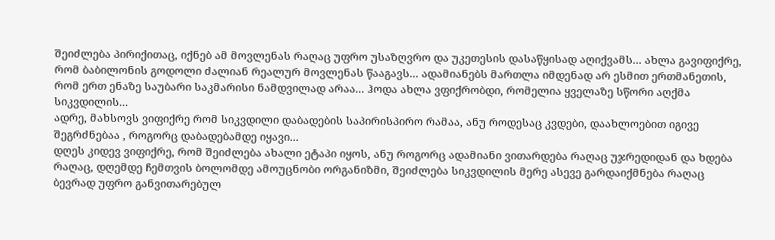შეიძლება პირიქითაც, იქნებ ამ მოვლენას რაღაც უფრო უსაზღვრო და უკეთესის დასაწყისად აღიქვამს... ახლა გავიფიქრე, რომ ბაბილონის გოდოლი ძალიან რეალურ მოვლენას წააგავს... ადამიანებს მართლა იმდენად არ ესმით ერთმანეთის, რომ ერთ ენაზე საუბარი საკმარისი ნამდვილად არაა... ჰოდა ახლა ვფიქრობდი, რომელია ყველაზე სწორი აღქმა სიკვდილის...
ადრე, მახსოვს ვიფიქრე რომ სიკვდილი დაბადების საპირისპირო რამაა, ანუ როდესაც კვდები, დაახლოებით იგივე შეგრძნებაა , როგორც დაბადებამდე იყავი...
დღეს კიდევ ვიფიქრე, რომ შეიძლება ახალი ეტაპი იყოს, ანუ როგორც ადამიანი ვითარდება რაღაც უჯრედიდან და ხდება რაღაც, დღემდე ჩემთვის ბოლომდე ამოუცნობი ორგანიზმი, შეიძლება სიკვდილის მერე ასევე გარდაიქმნება რაღაც ბევრად უფრო განვითარებულ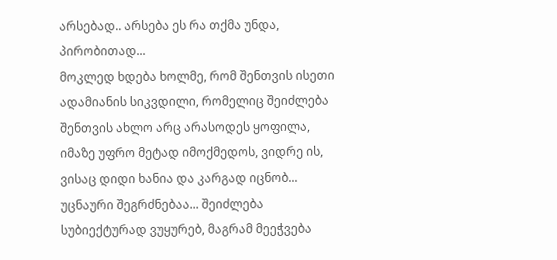არსებად.. არსება ეს რა თქმა უნდა, პირობითად...
მოკლედ ხდება ხოლმე, რომ შენთვის ისეთი ადამიანის სიკვდილი, რომელიც შეიძლება შენთვის ახლო არც არასოდეს ყოფილა, იმაზე უფრო მეტად იმოქმედოს, ვიდრე ის, ვისაც დიდი ხანია და კარგად იცნობ... უცნაური შეგრძნებაა... შეიძლება სუბიექტურად ვუყურებ, მაგრამ მეეჭვება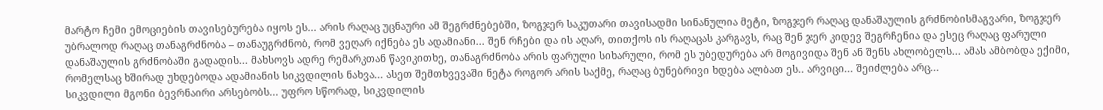მარტო ჩემი ემოციების თავისებურება იყოს ეს... არის რაღაც უცნაური ამ შეგრძნებებში, ზოგჯერ საკუთარი თავისადმი სინანულია მეტი, ზოგჯერ რაღაც დანაშაულის გრძნობისმაგვარი, ზოგჯერ უბრალოდ რაღაც თანაგრძნობა – თანაუგრძნობ, რომ ვეღარ იქნება ეს ადამიანი... შენ რჩები და ის აღარ, თითქოს ის რაღაცას კარგავს, რაც შენ ჯერ კიდევ შეგრჩენია და ესეც რაღაც ფარული დანაშაულის გრძნობაში გადადის... მახსოვს ადრე რემარკთან წავიკითხე, თანაგრძნობა არის ფარული სიხარული, რომ ეს უბედურება არ მოგივიდა შენ ან შენს ახლობელს... ამას ამბობდა ექიმი, რომელსაც ხშირად უხდებოდა ადამიანის სიკვდილის ნახვა... ასეთ შემთხვევაში ნეტა როგორ არის საქმე, რაღაც ბუნებრივი ხდება ალბათ ეს.. არვიცი... შეიძლება არც...
სიკვდილი მგონი ბევრნაირი არსებობს... უფრო სწორად, სიკვდილის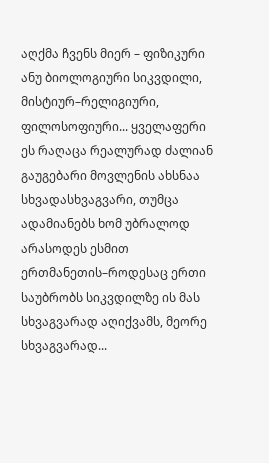აღქმა ჩვენს მიერ – ფიზიკური ანუ ბიოლოგიური სიკვდილი, მისტიურ–რელიგიური, ფილოსოფიური... ყველაფერი ეს რაღაცა რეალურად ძალიან გაუგებარი მოვლენის ახსნაა სხვადასხვაგვარი, თუმცა ადამიანებს ხომ უბრალოდ არასოდეს ესმით ერთმანეთის–როდესაც ერთი საუბრობს სიკვდილზე ის მას სხვაგვარად აღიქვამს, მეორე სხვაგვარად...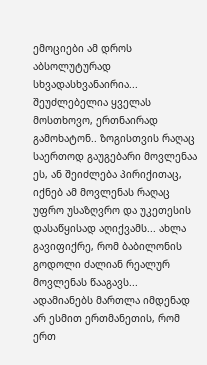ემოციები ამ დროს აბსოლუტურად სხვადასხვანაირია... შეუძლებელია ყველას მოსთხოვო, ერთნაირად გამოხატონ.. ზოგისთვის რაღაც საერთოდ გაუგებარი მოვლენაა ეს, ან შეიძლება პირიქითაც, იქნებ ამ მოვლენას რაღაც უფრო უსაზღვრო და უკეთესის დასაწყისად აღიქვამს... ახლა გავიფიქრე, რომ ბაბილონის გოდოლი ძალიან რეალურ მოვლენას წააგავს... ადამიანებს მართლა იმდენად არ ესმით ერთმანეთის, რომ ერთ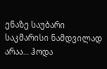ენაზე საუბარი საკმარისი ნამდვილად არაა... ჰოდა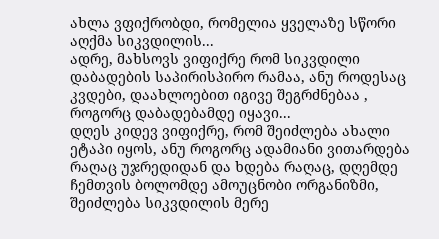ახლა ვფიქრობდი, რომელია ყველაზე სწორი აღქმა სიკვდილის...
ადრე, მახსოვს ვიფიქრე რომ სიკვდილი დაბადების საპირისპირო რამაა, ანუ როდესაც კვდები, დაახლოებით იგივე შეგრძნებაა , როგორც დაბადებამდე იყავი...
დღეს კიდევ ვიფიქრე, რომ შეიძლება ახალი ეტაპი იყოს, ანუ როგორც ადამიანი ვითარდება რაღაც უჯრედიდან და ხდება რაღაც, დღემდე ჩემთვის ბოლომდე ამოუცნობი ორგანიზმი, შეიძლება სიკვდილის მერე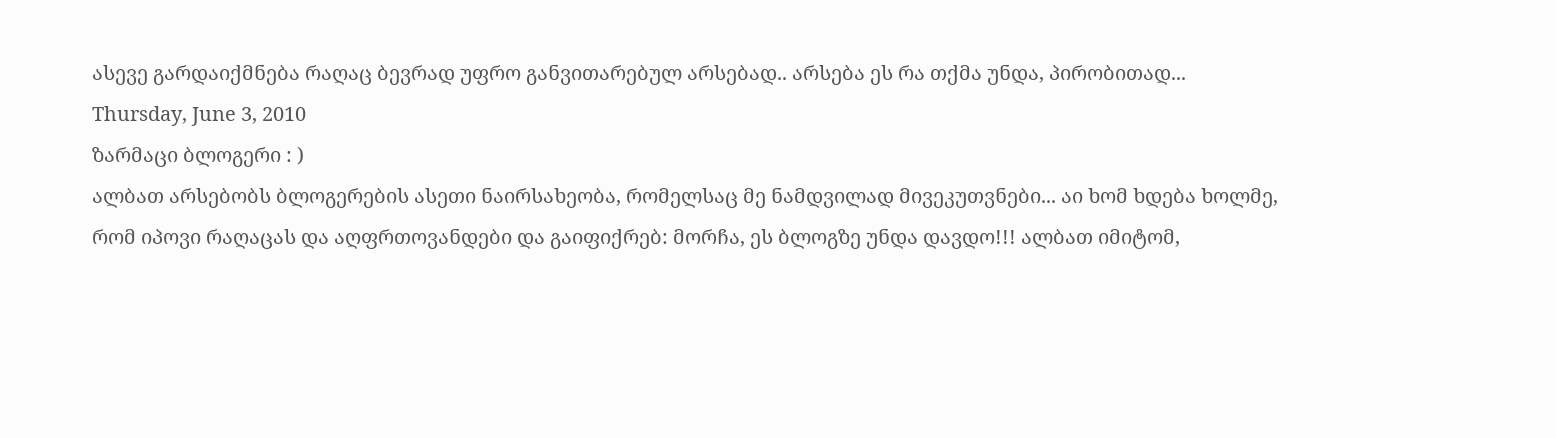ასევე გარდაიქმნება რაღაც ბევრად უფრო განვითარებულ არსებად.. არსება ეს რა თქმა უნდა, პირობითად...
Thursday, June 3, 2010
ზარმაცი ბლოგერი : )
ალბათ არსებობს ბლოგერების ასეთი ნაირსახეობა, რომელსაც მე ნამდვილად მივეკუთვნები... აი ხომ ხდება ხოლმე, რომ იპოვი რაღაცას და აღფრთოვანდები და გაიფიქრებ: მორჩა, ეს ბლოგზე უნდა დავდო!!! ალბათ იმიტომ,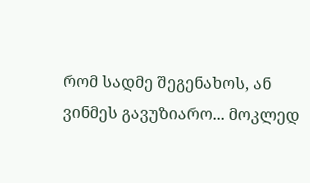რომ სადმე შეგენახოს, ან ვინმეს გავუზიარო... მოკლედ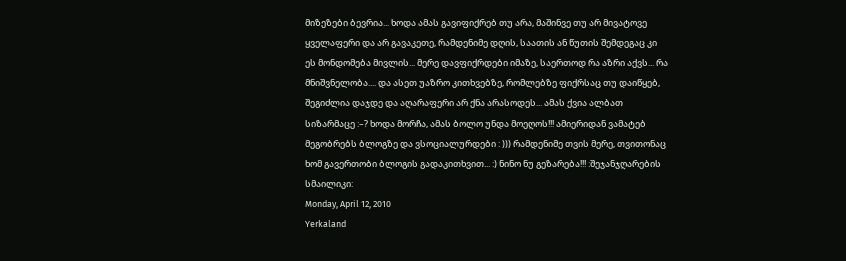მიზეზები ბევრია... ხოდა ამას გავიფიქრებ თუ არა, მაშინვე თუ არ მივატოვე ყველაფერი და არ გავაკეთე, რამდენიმე დღის, საათის ან წუთის შემდეგაც კი ეს მონდომება მივლის... მერე დავფიქრდები იმაზე, საერთოდ რა აზრი აქვს... რა მნიშვნელობა.... და ასეთ უაზრო კითხვებზე, რომლებზე ფიქრსაც თუ დაიწყებ, შეგიძლია დაჯდე და აღარაფერი არ ქნა არასოდეს... ამას ქვია ალბათ სიზარმაცე :–? ხოდა მორჩა, ამას ბოლო უნდა მოეღოს!!! ამიერიდან ვამატებ მეგობრებს ბლოგზე და ვსოციალურდები : ))) რამდენიმე თვის მერე, თვითონაც ხომ გავერთობი ბლოგის გადაკითხვით... :) ნინო ნუ გეზარება!!! :შეჯანჯღარების სმაილიკი:
Monday, April 12, 2010
Yerkaland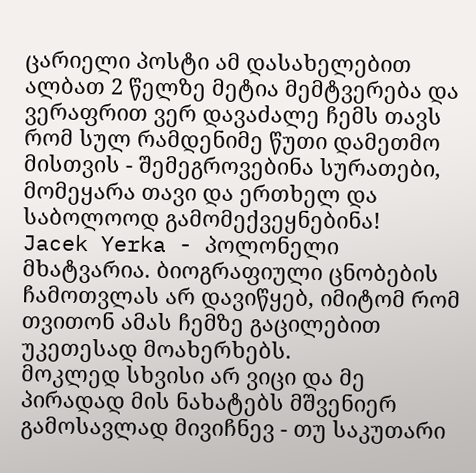ცარიელი პოსტი ამ დასახელებით ალბათ 2 წელზე მეტია მემტვერება და ვერაფრით ვერ დავაძალე ჩემს თავს რომ სულ რამდენიმე წუთი დამეთმო მისთვის - შემეგროვებინა სურათები, მომეყარა თავი და ერთხელ და საბოლოოდ გამომექვეყნებინა!
Jacek Yerka - პოლონელი მხატვარია. ბიოგრაფიული ცნობების ჩამოთვლას არ დავიწყებ, იმიტომ რომ თვითონ ამას ჩემზე გაცილებით უკეთესად მოახერხებს.
მოკლედ სხვისი არ ვიცი და მე პირადად მის ნახატებს მშვენიერ გამოსავლად მივიჩნევ - თუ საკუთარი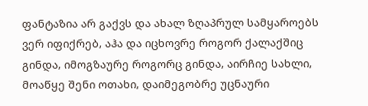ფანტაზია არ გაქვს და ახალ ზღაპრულ სამყაროებს ვერ იფიქრებ, აჰა და იცხოვრე როგორ ქალაქშიც გინდა, იმოგზაურე როგორც გინდა, აირჩიე სახლი, მოაწყე შენი ოთახი, დაიმეგობრე უცნაური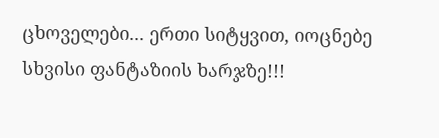ცხოველები... ერთი სიტყვით, იოცნებე სხვისი ფანტაზიის ხარჯზე!!!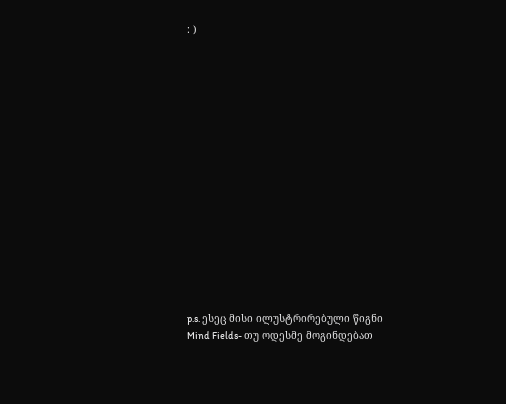: )
















p.s. ესეც მისი ილუსტრირებული წიგნი Mind Fields- თუ ოდესმე მოგინდებათ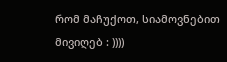რომ მაჩუქოთ, სიამოვნებით მივიღებ : ))))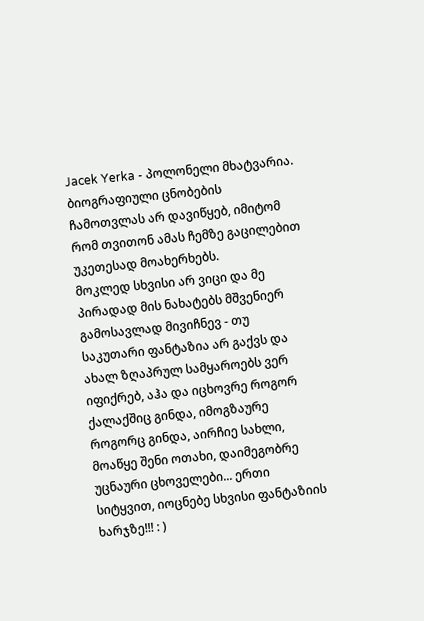Jacek Yerka - პოლონელი მხატვარია. ბიოგრაფიული ცნობების ჩამოთვლას არ დავიწყებ, იმიტომ რომ თვითონ ამას ჩემზე გაცილებით უკეთესად მოახერხებს.
მოკლედ სხვისი არ ვიცი და მე პირადად მის ნახატებს მშვენიერ გამოსავლად მივიჩნევ - თუ საკუთარი ფანტაზია არ გაქვს და ახალ ზღაპრულ სამყაროებს ვერ იფიქრებ, აჰა და იცხოვრე როგორ ქალაქშიც გინდა, იმოგზაურე როგორც გინდა, აირჩიე სახლი, მოაწყე შენი ოთახი, დაიმეგობრე უცნაური ცხოველები... ერთი სიტყვით, იოცნებე სხვისი ფანტაზიის ხარჯზე!!! : )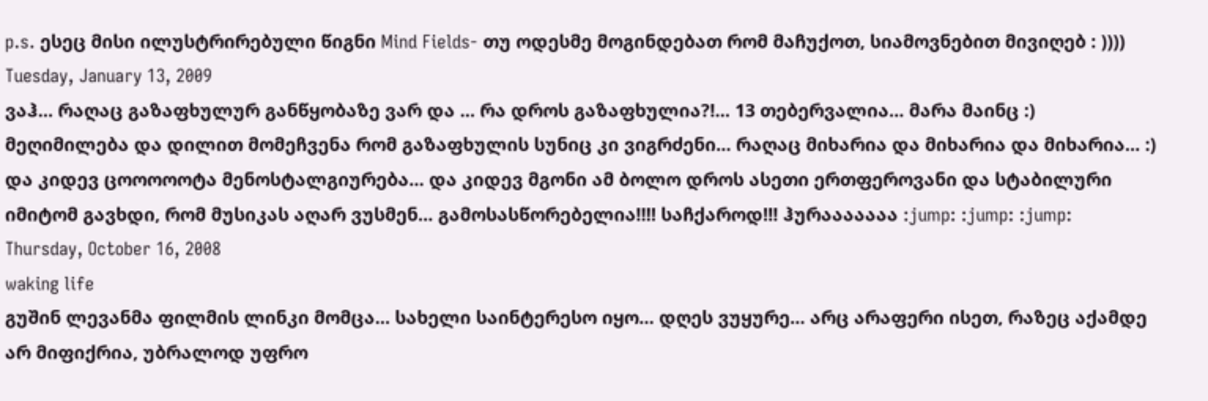p.s. ესეც მისი ილუსტრირებული წიგნი Mind Fields- თუ ოდესმე მოგინდებათ რომ მაჩუქოთ, სიამოვნებით მივიღებ : ))))
Tuesday, January 13, 2009
ვაჰ... რაღაც გაზაფხულურ განწყობაზე ვარ და ... რა დროს გაზაფხულია?!... 13 თებერვალია... მარა მაინც :) მეღიმილება და დილით მომეჩვენა რომ გაზაფხულის სუნიც კი ვიგრძენი... რაღაც მიხარია და მიხარია და მიხარია... :) და კიდევ ცოოოოოტა მენოსტალგიურება... და კიდევ მგონი ამ ბოლო დროს ასეთი ერთფეროვანი და სტაბილური იმიტომ გავხდი, რომ მუსიკას აღარ ვუსმენ... გამოსასწორებელია!!!! საჩქაროდ!!! ჰურააააააა :jump: :jump: :jump:
Thursday, October 16, 2008
waking life
გუშინ ლევანმა ფილმის ლინკი მომცა... სახელი საინტერესო იყო... დღეს ვუყურე... არც არაფერი ისეთ, რაზეც აქამდე არ მიფიქრია, უბრალოდ უფრო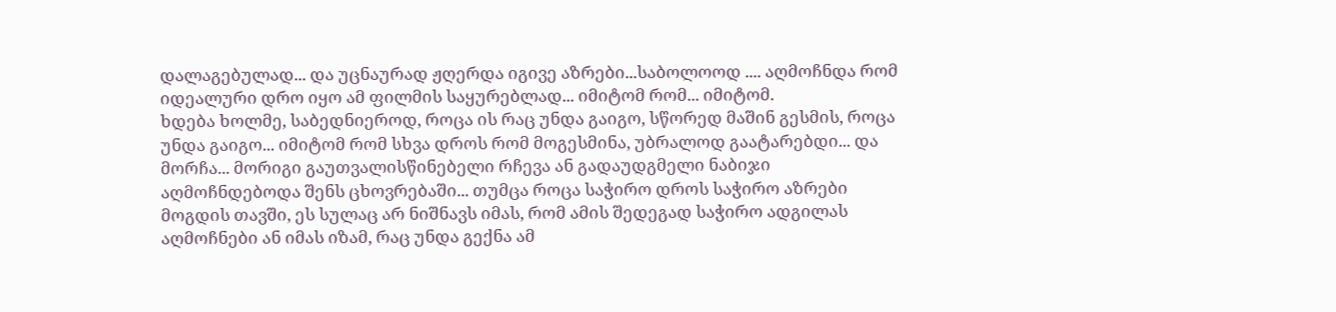დალაგებულად... და უცნაურად ჟღერდა იგივე აზრები...საბოლოოდ .... აღმოჩნდა რომ იდეალური დრო იყო ამ ფილმის საყურებლად... იმიტომ რომ... იმიტომ.
ხდება ხოლმე, საბედნიეროდ, როცა ის რაც უნდა გაიგო, სწორედ მაშინ გესმის, როცა უნდა გაიგო... იმიტომ რომ სხვა დროს რომ მოგესმინა, უბრალოდ გაატარებდი... და მორჩა... მორიგი გაუთვალისწინებელი რჩევა ან გადაუდგმელი ნაბიჯი აღმოჩნდებოდა შენს ცხოვრებაში... თუმცა როცა საჭირო დროს საჭირო აზრები მოგდის თავში, ეს სულაც არ ნიშნავს იმას, რომ ამის შედეგად საჭირო ადგილას აღმოჩნები ან იმას იზამ, რაც უნდა გექნა ამ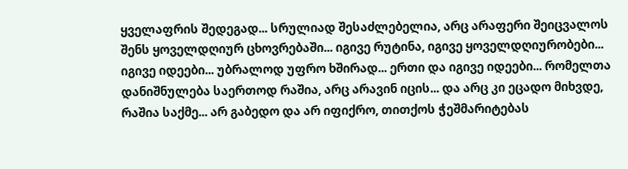ყველაფრის შედეგად... სრულიად შესაძლებელია, არც არაფერი შეიცვალოს შენს ყოველდღიურ ცხოვრებაში... იგივე რუტინა, იგივე ყოველდღიურობები... იგივე იდეები... უბრალოდ უფრო ხშირად... ერთი და იგივე იდეები... რომელთა დანიშნულება საერთოდ რაშია, არც არავინ იცის... და არც კი ეცადო მიხვდე, რაშია საქმე... არ გაბედო და არ იფიქრო, თითქოს ჭეშმარიტებას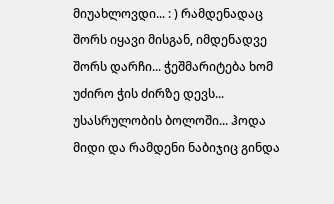მიუახლოვდი... : ) რამდენადაც შორს იყავი მისგან, იმდენადვე შორს დარჩი... ჭეშმარიტება ხომ უძირო ჭის ძირზე დევს... უსასრულობის ბოლოში... ჰოდა მიდი და რამდენი ნაბიჯიც გინდა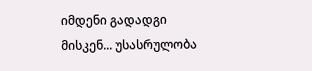იმდენი გადადგი მისკენ... უსასრულობა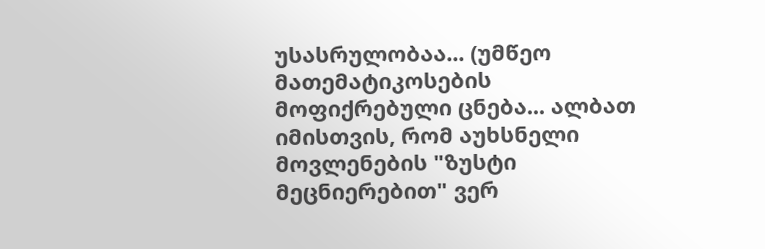უსასრულობაა... (უმწეო მათემატიკოსების მოფიქრებული ცნება... ალბათ იმისთვის, რომ აუხსნელი მოვლენების "ზუსტი მეცნიერებით" ვერ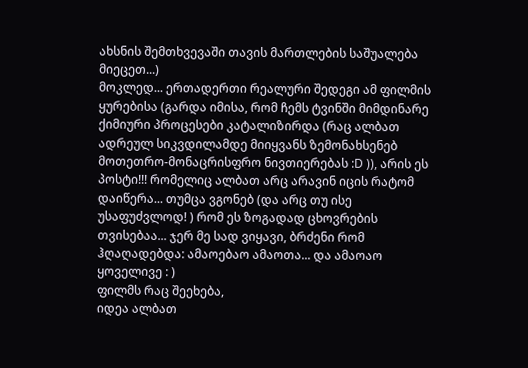ახსნის შემთხვევაში თავის მართლების საშუალება მიეცეთ...)
მოკლედ... ერთადერთი რეალური შედეგი ამ ფილმის ყურებისა (გარდა იმისა, რომ ჩემს ტვინში მიმდინარე ქიმიური პროცესები კატალიზირდა (რაც ალბათ ადრეულ სიკვდილამდე მიიყვანს ზემონახსენებ მოთეთრო-მონაცრისფრო ნივთიერებას :D )), არის ეს პოსტი!!! რომელიც ალბათ არც არავინ იცის რატომ დაიწერა... თუმცა ვგონებ (და არც თუ ისე უსაფუძვლოდ! ) რომ ეს ზოგადად ცხოვრების თვისებაა... ჯერ მე სად ვიყავი, ბრძენი რომ ჰღაღადებდა: ამაოებაო ამაოთა... და ამაოაო ყოველივე : )
ფილმს რაც შეეხება,
იდეა ალბათ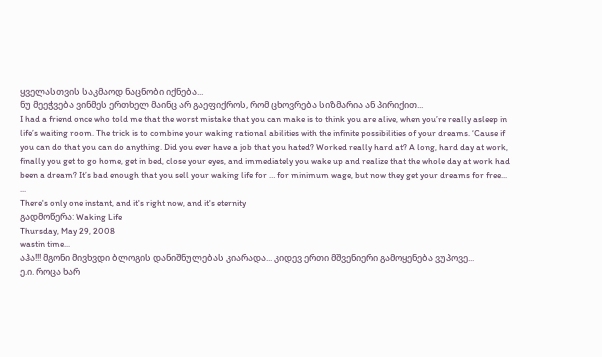ყველასთვის საკმაოდ ნაცნობი იქნება...
ნუ მეეჭვება ვინმეს ერთხელ მაინც არ გაეფიქროს, რომ ცხოვრება სიზმარია ან პირიქით...
I had a friend once who told me that the worst mistake that you can make is to think you are alive, when you’re really asleep in life’s waiting room. The trick is to combine your waking rational abilities with the infinite possibilities of your dreams. ‘Cause if you can do that you can do anything. Did you ever have a job that you hated? Worked really hard at? A long, hard day at work, finally you get to go home, get in bed, close your eyes, and immediately you wake up and realize that the whole day at work had been a dream? It’s bad enough that you sell your waking life for … for minimum wage, but now they get your dreams for free...
...
There's only one instant, and it's right now, and it's eternity
გადმოწერა: Waking Life
Thursday, May 29, 2008
wastin time...
აჰა!!! მგონი მივხვდი ბლოგის დანიშნულებას კიარადა... კიდევ ერთი მშვენიერი გამოყენება ვუპოვე...
ე.ი. როცა ხარ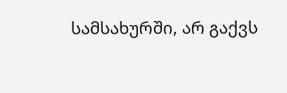სამსახურში, არ გაქვს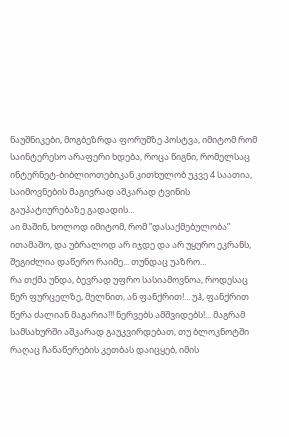ნაუშნიკები, მოგბეზრდა ფორუმზე პოსტვა, იმიტომ რომ საინტერესო არაფერი ხდება, როცა წიგნი, რომელსაც ინტერნეტ-ბიბლიოთებიკან კითხულობ უკვე 4 საათია, საიმოვნების მაგივრად აშკარად ტვინის გაუპატიურებაზე გადადის...
აი მაშინ, ხოლოდ იმიტომ, რომ ”დასაქმებულობა” ითამაშო, და უბრალოდ არ იჯდე და არ უყურო ეკრანს, შეგიძლია დაწერო რაიმე... თუნდაც უაზრო...
რა თქმა უნდა, ბევრად უფრო სასიამოვნოა, როდესაც წერ ფურცელზე, მელნით, ან ფანქრით!... უჰ, ფანქრით წერა ძალიან მაგარია!!! ნერვებს ამშვიდებს!... მაგრამ სამსახურში აშკარად გაუკვირდებათ, თუ ბლოკნოტში რაღაც ჩანაწერების კეთბას დაიცყებ, იმის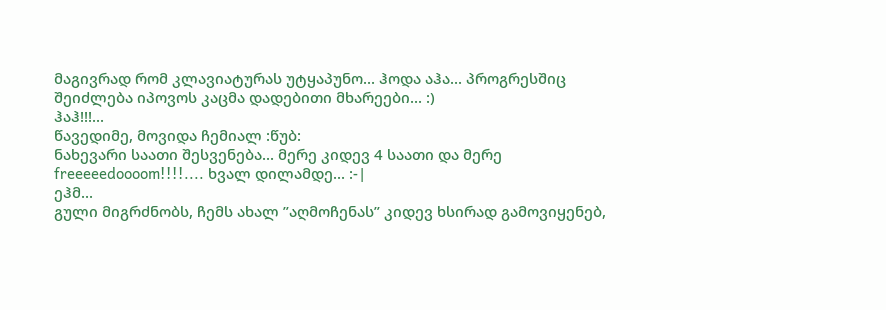მაგივრად რომ კლავიატურას უტყაპუნო... ჰოდა აჰა... პროგრესშიც შეიძლება იპოვოს კაცმა დადებითი მხარეები... :)
ჰაჰ!!!...
წავედიმე, მოვიდა ჩემიალ :წუბ:
ნახევარი საათი შესვენება... მერე კიდევ 4 საათი და მერე freeeeedoooom!!!!.... ხვალ დილამდე... :-|
ეჰმ...
გული მიგრძნობს, ჩემს ახალ ”აღმოჩენას” კიდევ ხსირად გამოვიყენებ,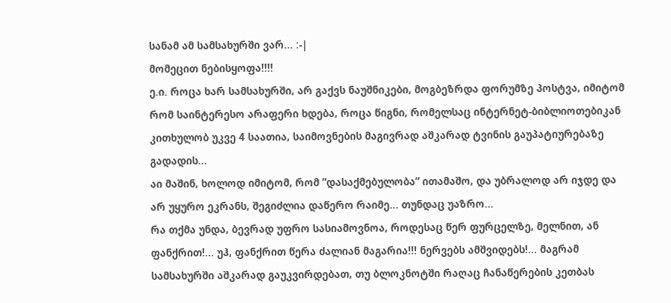სანამ ამ სამსახურში ვარ... :-|
მომეცით ნებისყოფა!!!!
ე.ი. როცა ხარ სამსახურში, არ გაქვს ნაუშნიკები, მოგბეზრდა ფორუმზე პოსტვა, იმიტომ რომ საინტერესო არაფერი ხდება, როცა წიგნი, რომელსაც ინტერნეტ-ბიბლიოთებიკან კითხულობ უკვე 4 საათია, საიმოვნების მაგივრად აშკარად ტვინის გაუპატიურებაზე გადადის...
აი მაშინ, ხოლოდ იმიტომ, რომ ”დასაქმებულობა” ითამაშო, და უბრალოდ არ იჯდე და არ უყურო ეკრანს, შეგიძლია დაწერო რაიმე... თუნდაც უაზრო...
რა თქმა უნდა, ბევრად უფრო სასიამოვნოა, როდესაც წერ ფურცელზე, მელნით, ან ფანქრით!... უჰ, ფანქრით წერა ძალიან მაგარია!!! ნერვებს ამშვიდებს!... მაგრამ სამსახურში აშკარად გაუკვირდებათ, თუ ბლოკნოტში რაღაც ჩანაწერების კეთბას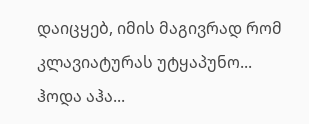დაიცყებ, იმის მაგივრად რომ კლავიატურას უტყაპუნო... ჰოდა აჰა...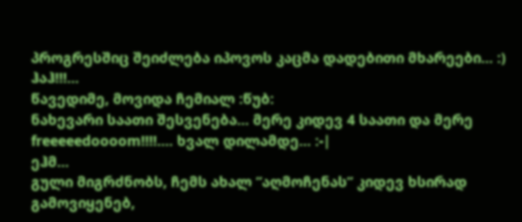პროგრესშიც შეიძლება იპოვოს კაცმა დადებითი მხარეები... :)
ჰაჰ!!!...
წავედიმე, მოვიდა ჩემიალ :წუბ:
ნახევარი საათი შესვენება... მერე კიდევ 4 საათი და მერე freeeeedoooom!!!!.... ხვალ დილამდე... :-|
ეჰმ...
გული მიგრძნობს, ჩემს ახალ ”აღმოჩენას” კიდევ ხსირად გამოვიყენებ,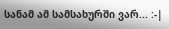სანამ ამ სამსახურში ვარ... :-|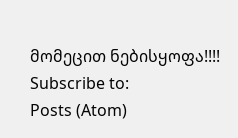მომეცით ნებისყოფა!!!!
Subscribe to:
Posts (Atom)